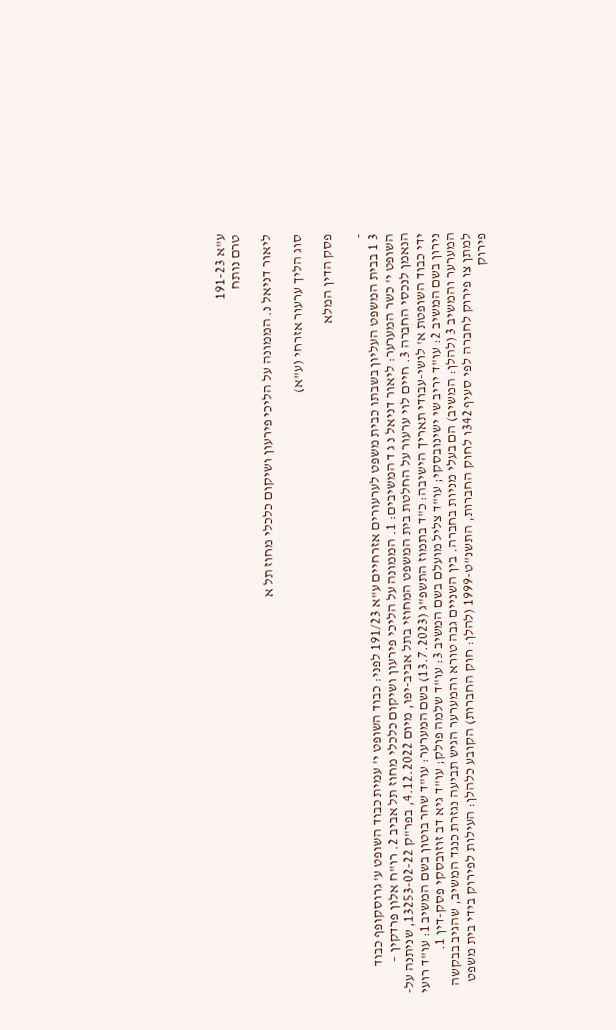ע"א 191-23
טרם נותח

ליאור דניאל נ. הממונה על הליכי פירעון ושיקום כלכלי מחוז תל א

סוג הליך ערעור אזרחי (ע"א)

פסק הדין המלא

-
3 1 בבית המשפט העליון בשבתו כבית משפט לערעורים אזרחיים ע"א 191/23 לפני: כבוד השופט י' עמית כבוד השופט ע' גרוסקופף כבוד השופט י' כשר המערער: ליאור דניאל נ ג ד המשיבים: 1. הממונה על הליכי פירעון ושיקום כלכלי מחוז תל אביב 2. רו"ח אלון פרדקין – הנאמן לנכסי החברה 3. חיים לוי ערעור על החלטת בית המשפט המחוזי בתל אביב-יפו, מיום 4.12.2022, בפר"ק 13253-02-22, שניתנה על-ידי כבוד השופטת א' לושי-עבודי תאריך הישיבה: כ"ד בתמוז התשפ"ג (13.7.2023) בשם המערער: עו"ד שחר בוטון בשם המשיב 1: עו"ד רועי נירון בשם המשיב 2: עו"ד יריב שי ישינובסקי; עו"ד צליל מועלם בשם המשיב 3: עו"ד שלמה פולק; עו"ד גיא דב זוזובסקי פסק-דין 1. המערער והמשיב 3 (להלן: המשיב) הם בעלי מניות בחברה. בין השניים גבה טורא והמערער הגיש תביעה נגזרת כנגד המשיב, שהגיב בבקשה למתן צו פירוק לחברה לפי סעיף 342ו לחוק החברות, התשנ"ט-1999 (להלן: חוק החברות) הקובע כלהלן: העילות לפירוק בידי בית משפט פירוק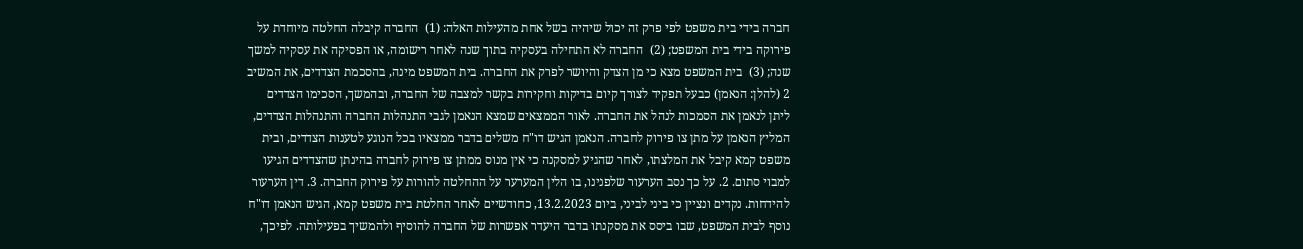חברה בידי בית משפט לפי פרק זה יכול שיהיה בשל אחת מהעילות האלה: (1)  החברה קיבלה החלטה מיוחדת על פירוקה בידי בית המשפט; (2)  החברה לא התחילה בעסקיה בתוך שנה לאחר רישומה, או הפסיקה את עסקיה למשך שנה; (3)  בית המשפט מצא כי מן הצדק והיושר לפרק את החברה. בית המשפט מינה, בהסכמת הצדדים, את המשיב 2 (להלן: הנאמן) כבעל תפקיד לצורך קיום בדיקות וחקירות בקשר למצבה של החברה, ובהמשך, הסכימו הצדדים ליתן לנאמן את הסמכות לנהל את החברה. לאור הממצאים שמצא הנאמן לגבי התנהלות החברה והתנהלות הצדדים, המליץ הנאמן על מתן צו פירוק לחברה. הנאמן הגיש דו"ח משלים בדבר ממצאיו בכל הנוגע לטענות הצדדים, ובית משפט קמא קיבל את המלצתו, לאחר שהגיע למסקנה כי אין מנוס ממתן צו פירוק לחברה בהינתן שהצדדים הגיעו למבוי סתום. 2. על כך נסב הערעור שלפנינו, בו הלין המערער על ההחלטה להורות על פירוק החברה. 3. דין הערעור להידחות. נקדים ונציין כי ביני לביני, ביום 13.2.2023, כחודשיים לאחר החלטת בית משפט קמא, הגיש הנאמן דו"ח נוסף לבית המשפט, שבו ביסס את מסקנתו בדבר היעדר אפשרות של החברה להוסיף ולהמשיך בפעילותה. לפיכך,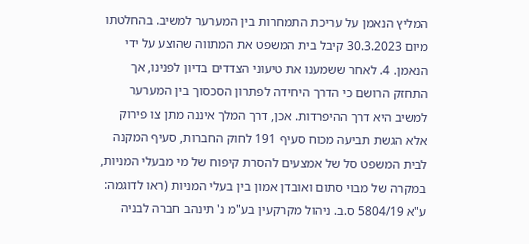המליץ הנאמן על עריכת התמחרות בין המערער למשיב. בהחלטתו מיום 30.3.2023 קיבל בית המשפט את המתווה שהוצע על ידי הנאמן. 4. לאחר ששמענו את טיעוני הצדדים בדיון לפנינו, אך התחזק הרושם כי הדרך היחידה לפתרון הסכסוך בין המערער למשיב היא דרך ההיפרדות. אכן, דרך המלך איננה מתן צו פירוק אלא הגשת תביעה מכוח סעיף 191 לחוק החברות, סעיף המקנה לבית המשפט סל של אמצעים להסרת קיפוח של מי מבעלי המניות, במקרה של מבוי סתום ואובדן אמון בין בעלי המניות (ראו לדוגמה: ע"א 5804/19 ס.ב. ניהול מקרקעין בע"מ נ' תינהב חברה לבניה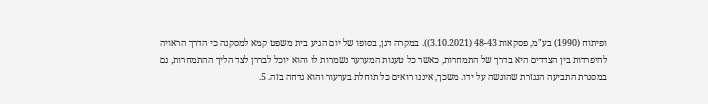ופיתוח (1990) בע"מ, פסקאות 48-43 (3.10.2021)). במקרה דנן, בסופו של יום הגיע בית משפט קמא למסקנה כי הדרך הראויה להיפרדות בין הצדדים היא בדרך של התמחרות, כאשר כל טענות המערער נשמרות לו והוא יוכל לבררן לצד הליך ההתמחרות, גם במסגרת התביעה הנגזרת שהוגשה על ידו. משכך, איננו רואים כל תוחלת בערעור והוא נדחה בזה. 5.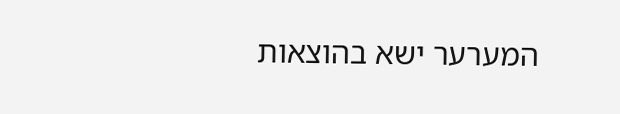המערער ישא בהוצאות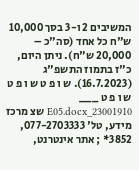המשיבים 2 ו-3 בסך 10,000 ש"ח כל אחד (סה"כ – 20,000 ש"ח). ניתן היום, כ"ז בתמוז התשפ"ג (16.7.2023). ש ו פ ט ש ו פ ט ש ו פ ט ___ 23001910_E05.docx שצ מרכז מידע, טל' 077-2703333, 3852* ; אתר אינטרנט,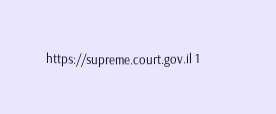https://supreme.court.gov.il 1